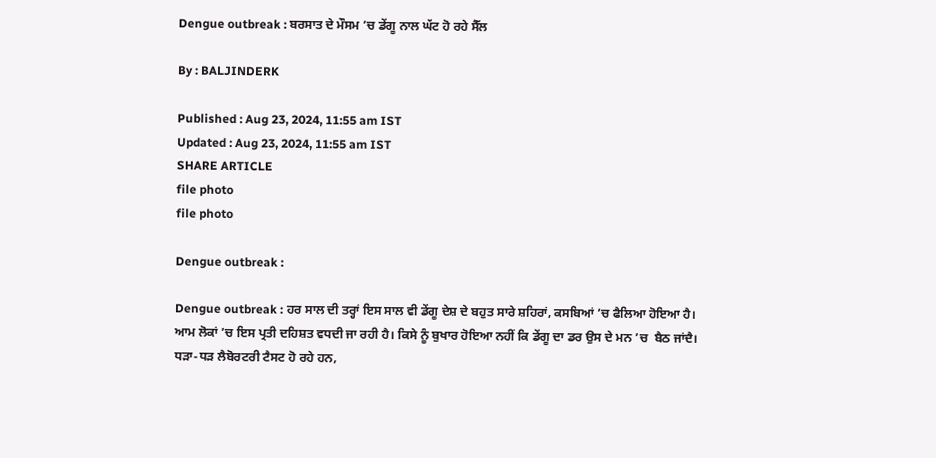Dengue outbreak : ਬਰਸਾਤ ਦੇ ਮੌਸਮ ’ਚ ਡੇਂਗੂ ਨਾਲ ਘੱਟ ਹੋ ਰਹੇ ਸੈੱਲ

By : BALJINDERK

Published : Aug 23, 2024, 11:55 am IST
Updated : Aug 23, 2024, 11:55 am IST
SHARE ARTICLE
file photo
file photo

Dengue outbreak :

Dengue outbreak : ਹਰ ਸਾਲ ਦੀ ਤਰ੍ਹਾਂ ਇਸ ਸਾਲ ਵੀ ਡੇਂਗੂ ਦੇਸ਼ ਦੇ ਬਹੁਤ ਸਾਰੇ ਸ਼ਹਿਰਾਂ, ਕਸਬਿਆਂ ’ਚ ਫੈਲਿਆ ਹੋਇਆ ਹੈ।  ਆਮ ਲੋਕਾਂ ’ਚ ਇਸ ਪ੍ਰਤੀ ਦਹਿਸ਼ਤ ਵਧਦੀ ਜਾ ਰਹੀ ਹੈ। ਕਿਸੇ ਨੂੰ ਬੁਖਾਰ ਹੋਇਆ ਨਹੀਂ ਕਿ ਡੇਂਗੂ ਦਾ ਡਰ ਉਸ ਦੇ ਮਨ ’ਚ  ਬੈਠ ਜਾਂਦੈ। ਧੜਾ-ਧੜ ਲੈਬੋਰਟਰੀ ਟੈਸਟ ਹੋ ਰਹੇ ਹਨ,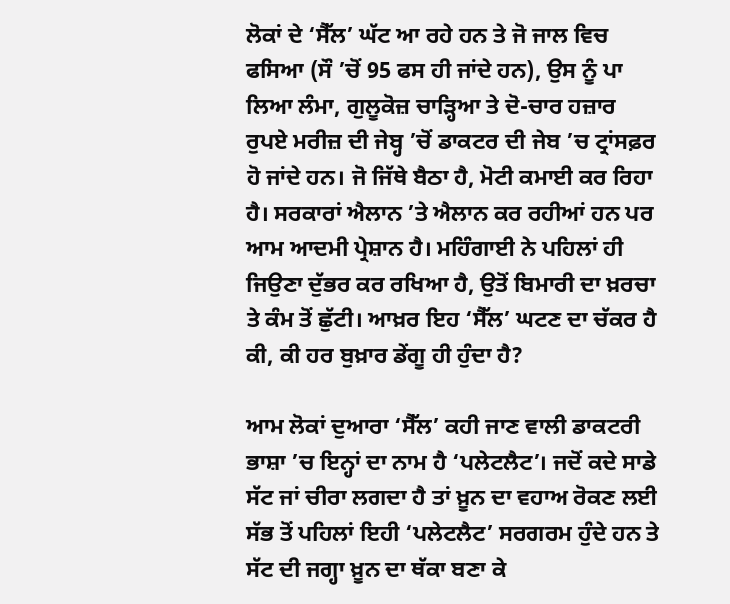ਲੋਕਾਂ ਦੇ ‘ਸੈੱਲ’ ਘੱਟ ਆ ਰਹੇ ਹਨ ਤੇ ਜੋ ਜਾਲ ਵਿਚ ਫਸਿਆ (ਸੌ ’ਚੋਂ 95 ਫਸ ਹੀ ਜਾਂਦੇ ਹਨ), ਉਸ ਨੂੰ ਪਾ ਲਿਆ ਲੰਮਾ, ਗੁਲੂਕੋਜ਼ ਚਾੜ੍ਹਿਆ ਤੇ ਦੋ-ਚਾਰ ਹਜ਼ਾਰ ਰੁਪਏ ਮਰੀਜ਼ ਦੀ ਜੇਬ੍ਹ ’ਚੋਂ ਡਾਕਟਰ ਦੀ ਜੇਬ ’ਚ ਟ੍ਰਾਂਸਫ਼ਰ ਹੋ ਜਾਂਦੇ ਹਨ। ਜੋ ਜਿੱਥੇ ਬੈਠਾ ਹੈ, ਮੋਟੀ ਕਮਾਈ ਕਰ ਰਿਹਾ ਹੈ। ਸਰਕਾਰਾਂ ਐਲਾਨ ’ਤੇ ਐਲਾਨ ਕਰ ਰਹੀਆਂ ਹਨ ਪਰ ਆਮ ਆਦਮੀ ਪ੍ਰੇਸ਼ਾਨ ਹੈ। ਮਹਿੰਗਾਈ ਨੇ ਪਹਿਲਾਂ ਹੀ ਜਿਉਣਾ ਦੁੱਭਰ ਕਰ ਰਖਿਆ ਹੈ, ਉਤੋਂ ਬਿਮਾਰੀ ਦਾ ਖ਼ਰਚਾ ਤੇ ਕੰਮ ਤੋਂ ਛੁੱਟੀ। ਆਖ਼ਰ ਇਹ ‘ਸੈੱਲ’ ਘਟਣ ਦਾ ਚੱਕਰ ਹੈ ਕੀ, ਕੀ ਹਰ ਬੁਖ਼ਾਰ ਡੇਂਗੂ ਹੀ ਹੁੰਦਾ ਹੈ?

ਆਮ ਲੋਕਾਂ ਦੁਆਰਾ ‘ਸੈੱਲ’ ਕਹੀ ਜਾਣ ਵਾਲੀ ਡਾਕਟਰੀ ਭਾਸ਼ਾ ’ਚ ਇਨ੍ਹਾਂ ਦਾ ਨਾਮ ਹੈ ‘ਪਲੇਟਲੈਟ’। ਜਦੋਂ ਕਦੇ ਸਾਡੇ ਸੱਟ ਜਾਂ ਚੀਰਾ ਲਗਦਾ ਹੈ ਤਾਂ ਖ਼ੂਨ ਦਾ ਵਹਾਅ ਰੋਕਣ ਲਈ ਸੱਭ ਤੋਂ ਪਹਿਲਾਂ ਇਹੀ ‘ਪਲੇਟਲੈਟ’ ਸਰਗਰਮ ਹੁੰਦੇ ਹਨ ਤੇ ਸੱਟ ਦੀ ਜਗ੍ਹਾ ਖ਼ੂਨ ਦਾ ਥੱਕਾ ਬਣਾ ਕੇ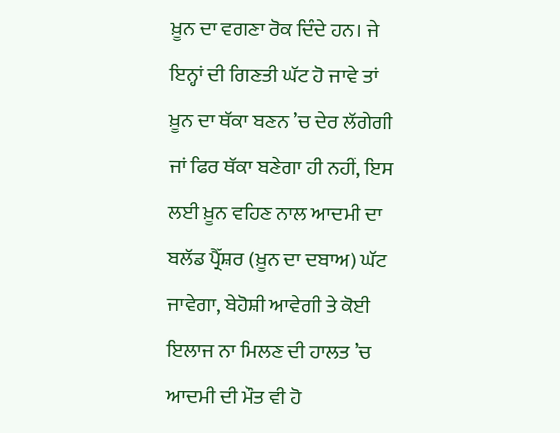ਖ਼ੂਨ ਦਾ ਵਗਣਾ ਰੋਕ ਦਿੰਦੇ ਹਨ। ਜੇ ਇਨ੍ਹਾਂ ਦੀ ਗਿਣਤੀ ਘੱਟ ਹੋ ਜਾਵੇ ਤਾਂ ਖ਼ੂਨ ਦਾ ਥੱਕਾ ਬਣਨ ’ਚ ਦੇਰ ਲੱਗੇਗੀ ਜਾਂ ਫਿਰ ਥੱਕਾ ਬਣੇਗਾ ਹੀ ਨਹੀਂ, ਇਸ ਲਈ ਖ਼ੂਨ ਵਹਿਣ ਨਾਲ ਆਦਮੀ ਦਾ  ਬਲੱਡ ਪ੍ਰੈੱਸ਼ਰ (ਖ਼ੂਨ ਦਾ ਦਬਾਅ) ਘੱਟ ਜਾਵੇਗਾ, ਬੇਹੋਸ਼ੀ ਆਵੇਗੀ ਤੇ ਕੋਈ ਇਲਾਜ ਨਾ ਮਿਲਣ ਦੀ ਹਾਲਤ ’ਚ ਆਦਮੀ ਦੀ ਮੌਤ ਵੀ ਹੋ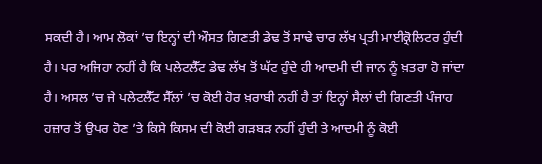ਸਕਦੀ ਹੈ। ਆਮ ਲੋਕਾਂ ’ਚ ਇਨ੍ਹਾਂ ਦੀ ਔਸਤ ਗਿਣਤੀ ਡੇਢ ਤੋਂ ਸਾਢੇ ਚਾਰ ਲੱਖ ਪ੍ਰਤੀ ਮਾਈਕ੍ਰੋਲਿਟਰ ਹੁੰਦੀ ਹੈ। ਪਰ ਅਜਿਹਾ ਨਹੀਂ ਹੈ ਕਿ ਪਲੇਟਲੈੱਟ ਡੇਢ ਲੱਖ ਤੋਂ ਘੱਟ ਹੁੰਦੇ ਹੀ ਆਦਮੀ ਦੀ ਜਾਨ ਨੂੰ ਖ਼ਤਰਾ ਹੋ ਜਾਂਦਾ ਹੈ। ਅਸਲ ’ਚ ਜੇ ਪਲੇਟਲੈੱਟ ਸੈੱਲਾਂ ’ਚ ਕੋਈ ਹੋਰ ਖ਼ਰਾਬੀ ਨਹੀਂ ਹੈ ਤਾਂ ਇਨ੍ਹਾਂ ਸੈਲਾਂ ਦੀ ਗਿਣਤੀ ਪੰਜਾਹ ਹਜ਼ਾਰ ਤੋਂ ਉਪਰ ਹੋਣ ’ਤੇ ਕਿਸੇ ਕਿਸਮ ਦੀ ਕੋਈ ਗੜਬੜ ਨਹੀਂ ਹੁੰਦੀ ਤੇ ਆਦਮੀ ਨੂੰ ਕੋਈ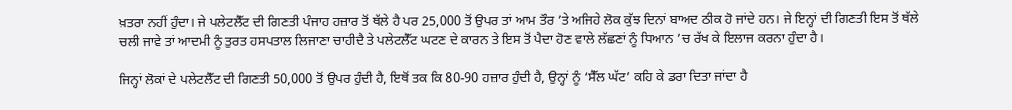ਖ਼ਤਰਾ ਨਹੀਂ ਹੁੰਦਾ। ਜੇ ਪਲੇਟਲੈੱਟ ਦੀ ਗਿਣਤੀ ਪੰਜਾਹ ਹਜ਼ਾਰ ਤੋਂ ਥੱਲੇ ਹੈ ਪਰ 25,000 ਤੋਂ ਉਪਰ ਤਾਂ ਆਮ ਤੌਰ ’ਤੇ ਅਜਿਹੇ ਲੋਕ ਕੁੱਝ ਦਿਨਾਂ ਬਾਅਦ ਠੀਕ ਹੋ ਜਾਂਦੇ ਹਨ। ਜੇ ਇਨ੍ਹਾਂ ਦੀ ਗਿਣਤੀ ਇਸ ਤੋਂ ਥੱਲੇ ਚਲੀ ਜਾਵੇ ਤਾਂ ਆਦਮੀ ਨੂੰ ਤੁਰਤ ਹਸਪਤਾਲ ਲਿਜਾਣਾ ਚਾਹੀਦੈ ਤੇ ਪਲੇਟਲੈੱਟ ਘਟਣ ਦੇ ਕਾਰਨ ਤੇ ਇਸ ਤੋਂ ਪੈਦਾ ਹੋਣ ਵਾਲੇ ਲੱਛਣਾਂ ਨੂੰ ਧਿਆਨ ’ਚ ਰੱਖ ਕੇ ਇਲਾਜ ਕਰਨਾ ਹੁੰਦਾ ਹੈ।

ਜਿਨ੍ਹਾਂ ਲੋਕਾਂ ਦੇ ਪਲੇਟਲੈੱਟ ਦੀ ਗਿਣਤੀ 50,000 ਤੋਂ ਉਪਰ ਹੁੰਦੀ ਹੈ, ਇਥੋਂ ਤਕ ਕਿ 80-90 ਹਜ਼ਾਰ ਹੁੰਦੀ ਹੈ, ਉਨ੍ਹਾਂ ਨੂੰ ‘ਸੈੱਲ ਘੱਟ’ ਕਹਿ ਕੇ ਡਰਾ ਦਿਤਾ ਜਾਂਦਾ ਹੈ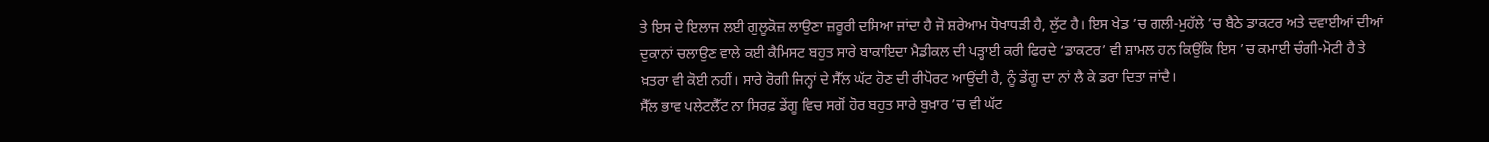ਤੇ ਇਸ ਦੇ ਇਲਾਜ ਲਈ ਗੁਲੂਕੋਜ਼ ਲਾਉਣਾ ਜ਼ਰੂਰੀ ਦਸਿਆ ਜਾਂਦਾ ਹੈ ਜੋ ਸ਼ਰੇਆਮ ਧੋਖਾਧੜੀ ਹੈ, ਲੁੱਟ ਹੈ। ਇਸ ਖੇਡ ’ਚ ਗਲੀ-ਮੁਹੱਲੇ ’ਚ ਬੈਠੇ ਡਾਕਟਰ ਅਤੇ ਦਵਾਈਆਂ ਦੀਆਂ ਦੁਕਾਨਾਂ ਚਲਾਉਣ ਵਾਲੇ ਕਈ ਕੈਮਿਸਟ ਬਹੁਤ ਸਾਰੇ ਬਾਕਾਇਦਾ ਮੈਡੀਕਲ ਦੀ ਪੜ੍ਹਾਈ ਕਰੀ ਫਿਰਦੇ ‘ਡਾਕਟਰ’ ਵੀ ਸ਼ਾਮਲ ਹਨ ਕਿਉਂਕਿ ਇਸ ’ਚ ਕਮਾਈ ਚੰਗੀ-ਮੋਟੀ ਹੈ ਤੇ ਖ਼ਤਰਾ ਵੀ ਕੋਈ ਨਹੀਂ। ਸਾਰੇ ਰੋਗੀ ਜਿਨ੍ਹਾਂ ਦੇ ਸੈੱਲ ਘੱਟ ਹੋਣ ਦੀ ਰੀਪੋਰਟ ਆਉਂਦੀ ਹੈ, ਨੂੰ ਡੇਂਗੂ ਦਾ ਨਾਂ ਲੈ ਕੇ ਡਰਾ ਦਿਤਾ ਜਾਂਦੈ।
ਸੈੱਲ ਭਾਵ ਪਲੇਟਲੈੱਟ ਨਾ ਸਿਰਫ਼ ਡੇਂਗੂ ਵਿਚ ਸਗੋਂ ਹੋਰ ਬਹੁਤ ਸਾਰੇ ਬੁਖ਼ਾਰ ’ਚ ਵੀ ਘੱਟ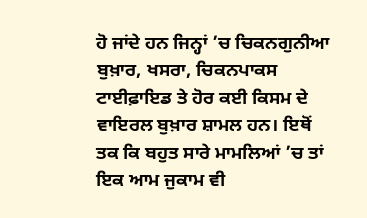ਹੋ ਜਾਂਦੇ ਹਨ ਜਿਨ੍ਹਾਂ ’ਚ ਚਿਕਨਗੁਨੀਆ ਬੁਖ਼ਾਰ, ਖਸਰਾ, ਚਿਕਨਪਾਕਸ ਟਾਈਫ਼ਾਇਡ ਤੇ ਹੋਰ ਕਈ ਕਿਸਮ ਦੇ ਵਾਇਰਲ ਬੁਖ਼ਾਰ ਸ਼ਾਮਲ ਹਨ। ਇਥੋਂ ਤਕ ਕਿ ਬਹੁਤ ਸਾਰੇ ਮਾਮਲਿਆਂ ’ਚ ਤਾਂ ਇਕ ਆਮ ਜੁਕਾਮ ਵੀ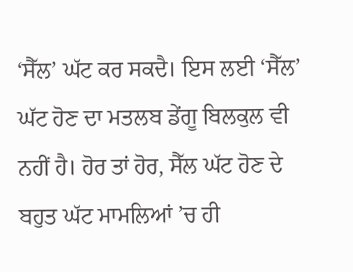‘ਸੈੱਲ’ ਘੱਟ ਕਰ ਸਕਦੈ। ਇਸ ਲਈ ‘ਸੈੱਲ’ ਘੱਟ ਹੋਣ ਦਾ ਮਤਲਬ ਡੇਂਗੂ ਬਿਲਕੁਲ ਵੀ ਨਹੀਂ ਹੈ। ਹੋਰ ਤਾਂ ਹੋਰ, ਸੈੱਲ ਘੱਟ ਹੋਣ ਦੇ ਬਹੁਤ ਘੱਟ ਮਾਮਲਿਆਂ ’ਚ ਹੀ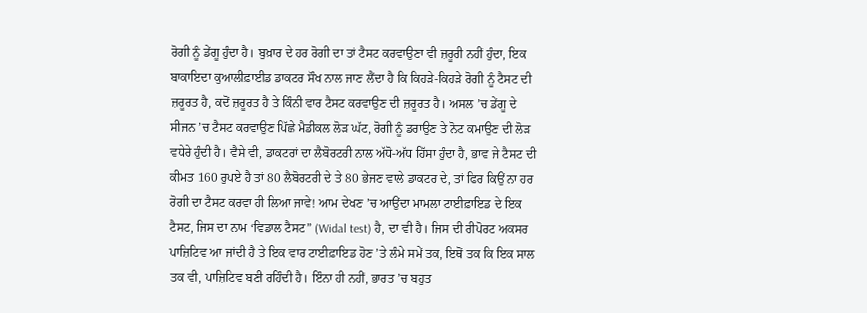ਰੋਗੀ ਨੂੰ ਡੇਂਗੂ ਹੁੰਦਾ ਹੈ। ਬੁਖ਼ਾਰ ਦੇ ਹਰ ਰੋਗੀ ਦਾ ਤਾਂ ਟੈਸਟ ਕਰਵਾਉਣਾ ਵੀ ਜ਼ਰੂਰੀ ਨਹੀਂ ਹੁੰਦਾ, ਇਕ ਬਾਕਾਇਦਾ ਕੁਆਲੀਫ਼ਾਈਡ ਡਾਕਟਰ ਸੌਖ ਨਾਲ ਜਾਣ ਲੈਂਦਾ ਹੈ ਕਿ ਕਿਹੜੇ-ਕਿਹੜੇ ਰੋਗੀ ਨੂੰ ਟੈਸਟ ਦੀ ਜ਼ਰੂਰਤ ਹੈ, ਕਦੋਂ ਜ਼ਰੂਰਤ ਹੈ ਤੇ ਕਿੰਨੀ ਵਾਰ ਟੈਸਟ ਕਰਵਾਉਣ ਦੀ ਜ਼ਰੂਰਤ ਹੈ। ਅਸਲ ’ਚ ਡੇਂਗੂ ਦੇ ਸੀਜਨ ’ਚ ਟੈਸਟ ਕਰਵਾਉਣ ਪਿੱਛੇ ਮੈਡੀਕਲ ਲੋੜ ਘੱਟ, ਰੋਗੀ ਨੂੰ ਡਰਾਉਣ ਤੇ ਨੋਟ ਕਮਾਉਣ ਦੀ ਲੋੜ ਵਧੇਰੇ ਹੁੰਦੀ ਹੈ। ਵੈਸੇ ਵੀ, ਡਾਕਟਰਾਂ ਦਾ ਲੈਬੋਰਟਰੀ ਨਾਲ ਅੱਧੋ-ਅੱਧ ਹਿੱਸਾ ਹੁੰਦਾ ਹੈ, ਭਾਵ ਜੇ ਟੈਸਟ ਦੀ ਕੀਮਤ 160 ਰੁਪਏ ਹੈ ਤਾਂ 80 ਲੈਬੋਰਟਰੀ ਦੇ ਤੇ 80 ਭੇਜਣ ਵਾਲੇ ਡਾਕਟਰ ਦੇ, ਤਾਂ ਫਿਰ ਕਿਉਂ ਨਾ ਹਰ ਰੋਗੀ ਦਾ ਟੈਸਟ ਕਰਵਾ ਹੀ ਲਿਆ ਜਾਵੇ! ਆਮ ਦੇਖਣ ’ਚ ਆਉਂਦਾ ਮਾਮਲਾ ਟਾਈਫ਼ਾਇਡ ਦੇ ਇਕ ਟੈਸਟ, ਜਿਸ ਦਾ ਨਾਮ ‘ਵਿਡਾਲ ਟੈਸਟ” (Widal test) ਹੈ, ਦਾ ਵੀ ਹੈ। ਜਿਸ ਦੀ ਰੀਪੋਰਟ ਅਕਸਰ ਪਾਜ਼ਿਟਿਵ ਆ ਜਾਂਦੀ ਹੈ ਤੇ ਇਕ ਵਾਰ ਟਾਈਫ਼ਾਇਡ ਹੋਣ ’ਤੇ ਲੰਮੇ ਸਮੇਂ ਤਕ, ਇਥੋਂ ਤਕ ਕਿ ਇਕ ਸਾਲ ਤਕ ਵੀ, ਪਾਜ਼ਿਟਿਵ ਬਣੀ ਰਹਿੰਦੀ ਹੈ। ਇੰਨਾ ਹੀ ਨਹੀਂ, ਭਾਰਤ ’ਚ ਬਹੁਤ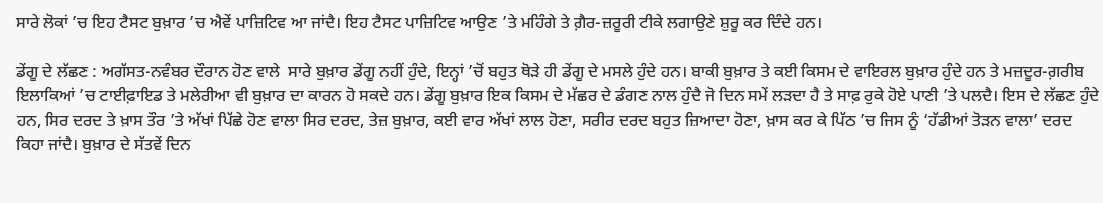ਸਾਰੇ ਲੋਕਾਂ ’ਚ ਇਹ ਟੈਸਟ ਬੁਖ਼ਾਰ ’ਚ ਐਵੇਂ ਪਾਜ਼ਿਟਿਵ ਆ ਜਾਂਦੈ। ਇਹ ਟੈਸਟ ਪਾਜ਼ਿਟਿਵ ਆਉਣ ’ਤੇ ਮਹਿੰਗੇ ਤੇ ਗ਼ੈਰ-ਜ਼ਰੂਰੀ ਟੀਕੇ ਲਗਾਉਣੇ ਸ਼ੁਰੂ ਕਰ ਦਿੰਦੇ ਹਨ।

ਡੇਂਗੂ ਦੇ ਲੱਛਣ : ਅਗੱਸਤ-ਨਵੰਬਰ ਦੌਰਾਨ ਹੋਣ ਵਾਲੇ  ਸਾਰੇ ਬੁਖ਼ਾਰ ਡੇਂਗੂ ਨਹੀਂ ਹੁੰਦੇ, ਇਨ੍ਹਾਂ ’ਚੋਂ ਬਹੁਤ ਥੋੜੇ ਹੀ ਡੇਂਗੂ ਦੇ ਮਸਲੇ ਹੁੰਦੇ ਹਨ। ਬਾਕੀ ਬੁਖ਼ਾਰ ਤੇ ਕਈ ਕਿਸਮ ਦੇ ਵਾਇਰਲ ਬੁਖ਼ਾਰ ਹੁੰਦੇ ਹਨ ਤੇ ਮਜ਼ਦੂਰ-ਗ਼ਰੀਬ ਇਲਾਕਿਆਂ ’ਚ ਟਾਈਫ਼ਾਇਡ ਤੇ ਮਲੇਰੀਆ ਵੀ ਬੁਖ਼ਾਰ ਦਾ ਕਾਰਨ ਹੋ ਸਕਦੇ ਹਨ। ਡੇਂਗੂ ਬੁਖ਼ਾਰ ਇਕ ਕਿਸਮ ਦੇ ਮੱਛਰ ਦੇ ਡੰਗਣ ਨਾਲ ਹੁੰਦੈ ਜੋ ਦਿਨ ਸਮੇਂ ਲੜਦਾ ਹੈ ਤੇ ਸਾਫ਼ ਰੁਕੇ ਹੋਏ ਪਾਣੀ ’ਤੇ ਪਲਦੈ। ਇਸ ਦੇ ਲੱਛਣ ਹੁੰਦੇ ਹਨ, ਸਿਰ ਦਰਦ ਤੇ ਖ਼ਾਸ ਤੌਰ ’ਤੇ ਅੱਖਾਂ ਪਿੱਛੇ ਹੋਣ ਵਾਲਾ ਸਿਰ ਦਰਦ, ਤੇਜ਼ ਬੁਖ਼ਾਰ, ਕਈ ਵਾਰ ਅੱਖਾਂ ਲਾਲ ਹੋਣਾ, ਸਰੀਰ ਦਰਦ ਬਹੁਤ ਜ਼ਿਆਦਾ ਹੋਣਾ, ਖ਼ਾਸ ਕਰ ਕੇ ਪਿੱਠ ’ਚ ਜਿਸ ਨੂੰ ‘ਹੱਡੀਆਂ ਤੋੜਨ ਵਾਲਾ’ ਦਰਦ ਕਿਹਾ ਜਾਂਦੈ। ਬੁਖ਼ਾਰ ਦੇ ਸੱਤਵੇਂ ਦਿਨ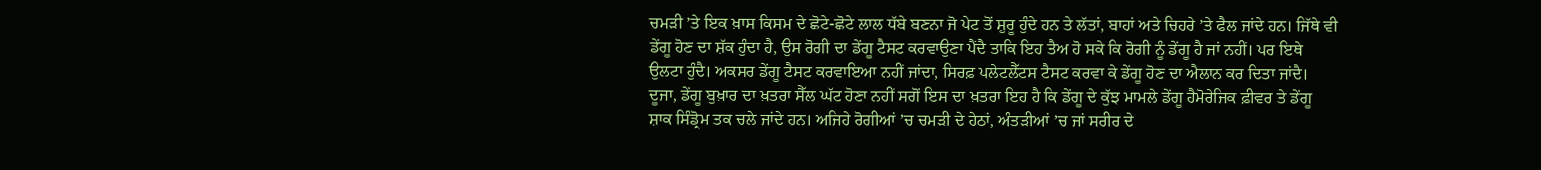ਚਮੜੀ ’ਤੇ ਇਕ ਖ਼ਾਸ ਕਿਸਮ ਦੇ ਛੋਟੇ-ਛੋਟੇ ਲਾਲ ਧੱਬੇ ਬਣਨਾ ਜੋ ਪੇਟ ਤੋਂ ਸ਼ੁਰੂ ਹੁੰਦੇ ਹਨ ਤੇ ਲੱਤਾਂ, ਬਾਹਾਂ ਅਤੇ ਚਿਹਰੇ ’ਤੇ ਫੈਲ ਜਾਂਦੇ ਹਨ। ਜਿੱਥੇ ਵੀ ਡੇਂਗੂ ਹੋਣ ਦਾ ਸ਼ੱਕ ਹੁੰਦਾ ਹੈ, ਉਸ ਰੋਗੀ ਦਾ ਡੇਂਗੂ ਟੈਸਟ ਕਰਵਾਉਣਾ ਪੈਂਦੈ ਤਾਕਿ ਇਹ ਤੈਅ ਹੋ ਸਕੇ ਕਿ ਰੋਗੀ ਨੂੰ ਡੇਂਗੂ ਹੈ ਜਾਂ ਨਹੀਂ। ਪਰ ਇਥੇ ਉਲਟਾ ਹੁੰਦੈ। ਅਕਸਰ ਡੇਂਗੂ ਟੈਸਟ ਕਰਵਾਇਆ ਨਹੀਂ ਜਾਂਦਾ, ਸਿਰਫ਼ ਪਲੇਟਲੈੱਟਸ ਟੈਸਟ ਕਰਵਾ ਕੇ ਡੇਂਗੂ ਹੋਣ ਦਾ ਐਲਾਨ ਕਰ ਦਿਤਾ ਜਾਂਦੈ। ਦੂਜਾ, ਡੇਂਗੂ ਬੁਖ਼ਾਰ ਦਾ ਖ਼ਤਰਾ ਸੈੱਲ ਘੱਟ ਹੋਣਾ ਨਹੀਂ ਸਗੋਂ ਇਸ ਦਾ ਖ਼ਤਰਾ ਇਹ ਹੈ ਕਿ ਡੇਂਗੂ ਦੇ ਕੁੱਝ ਮਾਮਲੇ ਡੇਂਗੂ ਹੈਮੋਰੇਜਿਕ ਫ਼ੀਵਰ ਤੇ ਡੇਂਗੂ ਸ਼ਾਕ ਸਿੰਡ੍ਰੋਮ ਤਕ ਚਲੇ ਜਾਂਦੇ ਹਨ। ਅਜਿਹੇ ਰੋਗੀਆਂ ’ਚ ਚਮੜੀ ਦੇ ਹੇਠਾਂ, ਅੰਤੜੀਆਂ ’ਚ ਜਾਂ ਸਰੀਰ ਦੇ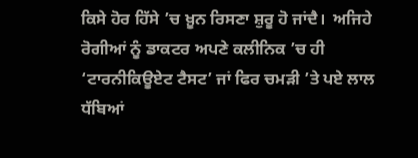ਕਿਸੇ ਹੋਰ ਹਿੱਸੇ ’ਚ ਖ਼ੂਨ ਰਿਸਣਾ ਸ਼ੁਰੂ ਹੋ ਜਾਂਦੈ।  ਅਜਿਹੇ ਰੋਗੀਆਂ ਨੂੰ ਡਾਕਟਰ ਅਪਣੇ ਕਲੀਨਿਕ ’ਚ ਹੀ ‘ਟਾਰਨੀਕਿਊਏਟ ਟੈਸਟ’ ਜਾਂ ਫਿਰ ਚਮੜੀ ’ਤੇ ਪਏ ਲਾਲ ਧੱਬਿਆਂ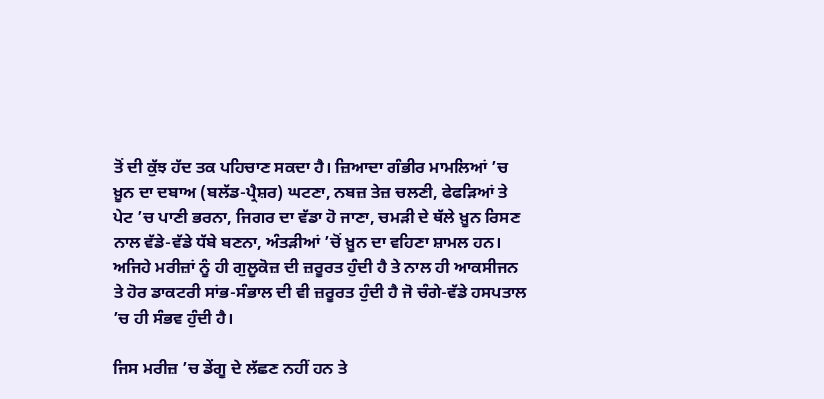ਤੋਂ ਦੀ ਕੁੱਝ ਹੱਦ ਤਕ ਪਹਿਚਾਣ ਸਕਦਾ ਹੈ। ਜ਼ਿਆਦਾ ਗੰਭੀਰ ਮਾਮਲਿਆਂ ’ਚ ਖ਼ੂਨ ਦਾ ਦਬਾਅ (ਬਲੱਡ-ਪ੍ਰੈਸ਼ਰ) ਘਟਣਾ, ਨਬਜ਼ ਤੇਜ਼ ਚਲਣੀ, ਫੇਫੜਿਆਂ ਤੇ ਪੇਟ ’ਚ ਪਾਣੀ ਭਰਨਾ, ਜਿਗਰ ਦਾ ਵੱਡਾ ਹੋ ਜਾਣਾ, ਚਮੜੀ ਦੇ ਥੱਲੇ ਖ਼ੂਨ ਰਿਸਣ ਨਾਲ ਵੱਡੇ-ਵੱਡੇ ਧੱਬੇ ਬਣਨਾ, ਅੰਤੜੀਆਂ ’ਚੋਂ ਖ਼ੂਨ ਦਾ ਵਹਿਣਾ ਸ਼ਾਮਲ ਹਨ। ਅਜਿਹੇ ਮਰੀਜ਼ਾਂ ਨੂੰ ਹੀ ਗੁਲੂਕੋਜ਼ ਦੀ ਜ਼ਰੂਰਤ ਹੁੰਦੀ ਹੈ ਤੇ ਨਾਲ ਹੀ ਆਕਸੀਜਨ ਤੇ ਹੋਰ ਡਾਕਟਰੀ ਸਾਂਭ-ਸੰਭਾਲ ਦੀ ਵੀ ਜ਼ਰੂਰਤ ਹੁੰਦੀ ਹੈ ਜੋ ਚੰਗੇ-ਵੱਡੇ ਹਸਪਤਾਲ ’ਚ ਹੀ ਸੰਭਵ ਹੁੰਦੀ ਹੈ।

ਜਿਸ ਮਰੀਜ਼ ’ਚ ਡੇਂਗੂ ਦੇ ਲੱਛਣ ਨਹੀਂ ਹਨ ਤੇ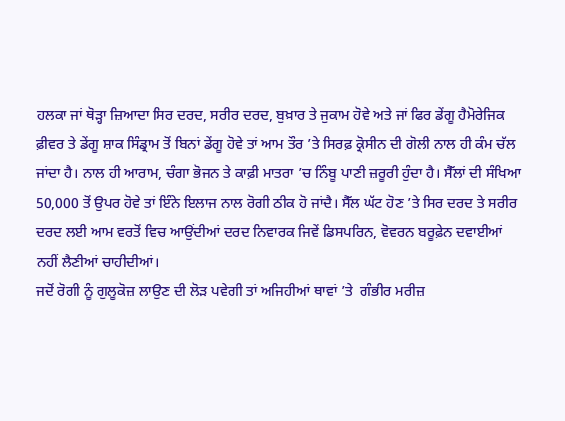ਹਲਕਾ ਜਾਂ ਥੋੜ੍ਹਾ ਜ਼ਿਆਦਾ ਸਿਰ ਦਰਦ, ਸਰੀਰ ਦਰਦ, ਬੁਖ਼ਾਰ ਤੇ ਜੁਕਾਮ ਹੋਵੇ ਅਤੇ ਜਾਂ ਫਿਰ ਡੇਂਗੂ ਹੈਮੋਰੇਜਿਕ ਫ਼ੀਵਰ ਤੇ ਡੇਂਗੂ ਸ਼ਾਕ ਸਿੰਡ੍ਰਾਮ ਤੋਂ ਬਿਨਾਂ ਡੇਂਗੂ ਹੋਵੇ ਤਾਂ ਆਮ ਤੌਰ ’ਤੇ ਸਿਰਫ਼ ਕ੍ਰੋਸੀਨ ਦੀ ਗੋਲੀ ਨਾਲ ਹੀ ਕੰਮ ਚੱਲ ਜਾਂਦਾ ਹੈ। ਨਾਲ ਹੀ ਆਰਾਮ, ਚੰਗਾ ਭੋਜਨ ਤੇ ਕਾਫ਼ੀ ਮਾਤਰਾ ’ਚ ਨਿੰਬੂ ਪਾਣੀ ਜ਼ਰੂਰੀ ਹੁੰਦਾ ਹੈ। ਸੈੱਲਾਂ ਦੀ ਸੰਖਿਆ 50,000 ਤੋਂ ਉਪਰ ਹੋਵੇ ਤਾਂ ਇੰਨੇ ਇਲਾਜ ਨਾਲ ਰੋਗੀ ਠੀਕ ਹੋ ਜਾਂਦੈ। ਸੈੱਲ ਘੱਟ ਹੋਣ ’ਤੇ ਸਿਰ ਦਰਦ ਤੇ ਸਰੀਰ ਦਰਦ ਲਈ ਆਮ ਵਰਤੋਂ ਵਿਚ ਆਉਂਦੀਆਂ ਦਰਦ ਨਿਵਾਰਕ ਜਿਵੇਂ ਡਿਸਪਰਿਨ, ਵੋਵਰਨ ਬਰੂਫ਼ੇਨ ਦਵਾਈਆਂ ਨਹੀਂ ਲੈਣੀਆਂ ਚਾਹੀਦੀਆਂ।
ਜਦੋਂ ਰੋਗੀ ਨੂੰ ਗੁਲੂਕੋਜ਼ ਲਾਉਣ ਦੀ ਲੋੜ ਪਵੇਗੀ ਤਾਂ ਅਜਿਹੀਆਂ ਥਾਵਾਂ ’ਤੇ  ਗੰਭੀਰ ਮਰੀਜ਼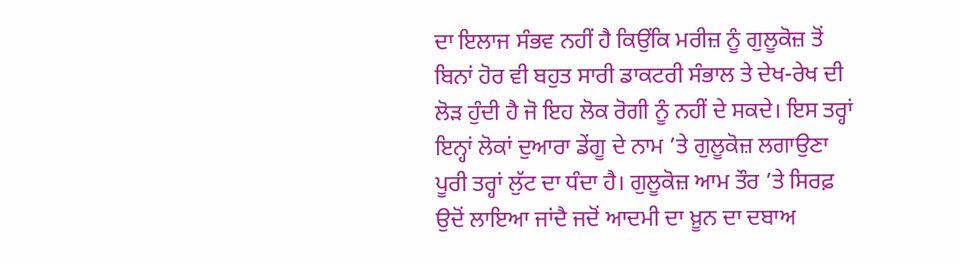ਦਾ ਇਲਾਜ ਸੰਭਵ ਨਹੀਂ ਹੈ ਕਿਉਂਕਿ ਮਰੀਜ਼ ਨੂੰ ਗੁਲੂਕੋਜ਼ ਤੋਂ ਬਿਨਾਂ ਹੋਰ ਵੀ ਬਹੁਤ ਸਾਰੀ ਡਾਕਟਰੀ ਸੰਭਾਲ ਤੇ ਦੇਖ-ਰੇਖ ਦੀ ਲੋੜ ਹੁੰਦੀ ਹੈ ਜੋ ਇਹ ਲੋਕ ਰੋਗੀ ਨੂੰ ਨਹੀਂ ਦੇ ਸਕਦੇ। ਇਸ ਤਰ੍ਹਾਂ ਇਨ੍ਹਾਂ ਲੋਕਾਂ ਦੁਆਰਾ ਡੇਂਗੂ ਦੇ ਨਾਮ ’ਤੇ ਗੁਲੂਕੋਜ਼ ਲਗਾਉਣਾ ਪੂਰੀ ਤਰ੍ਹਾਂ ਲੁੱਟ ਦਾ ਧੰਦਾ ਹੈ। ਗੁਲੂਕੋਜ਼ ਆਮ ਤੌਰ ’ਤੇ ਸਿਰਫ਼ ਉਦੋਂ ਲਾਇਆ ਜਾਂਦੈ ਜਦੋਂ ਆਦਮੀ ਦਾ ਖ਼ੂਨ ਦਾ ਦਬਾਅ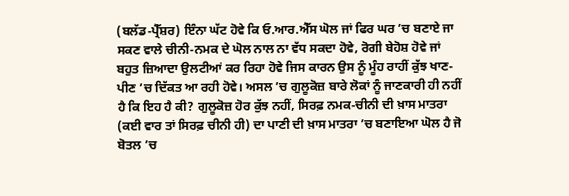(ਬਲੱਡ-ਪ੍ਰੈੱਸ਼ਰ) ਇੰਨਾ ਘੱਟ ਹੋਵੇ ਕਿ ਓ.ਆਰ.ਐੱਸ ਘੋਲ ਜਾਂ ਫਿਰ ਘਰ ’ਚ ਬਣਾਏ ਜਾ ਸਕਣ ਵਾਲੇ ਚੀਨੀ-ਨਮਕ ਦੇ ਘੋਲ ਨਾਲ ਨਾ ਵੱਧ ਸਕਦਾ ਹੋਵੇ, ਰੋਗੀ ਬੇਹੋਸ਼ ਹੋਵੇ ਜਾਂ ਬਹੁਤ ਜ਼ਿਆਦਾ ਉਲਟੀਆਂ ਕਰ ਰਿਹਾ ਹੋਵੇ ਜਿਸ ਕਾਰਨ ਉਸ ਨੂੰ ਮੂੰਹ ਰਾਹੀਂ ਕੁੱਝ ਖਾਣ-ਪੀਣ ’ਚ ਦਿੱਕਤ ਆ ਰਹੀ ਹੋਵੇ। ਅਸਲ ’ਚ ਗੁਲੂਕੋਜ਼ ਬਾਰੇ ਲੋਕਾਂ ਨੂੰ ਜਾਣਕਾਰੀ ਹੀ ਨਹੀਂ ਹੈ ਕਿ ਇਹ ਹੈ ਕੀ? ਗੁਲੂਕੋਜ਼ ਹੋਰ ਕੁੱਝ ਨਹੀਂ, ਸਿਰਫ਼ ਨਮਕ-ਚੀਨੀ ਦੀ ਖ਼ਾਸ ਮਾਤਰਾ (ਕਈ ਵਾਰ ਤਾਂ ਸਿਰਫ਼ ਚੀਨੀ ਹੀ) ਦਾ ਪਾਣੀ ਦੀ ਖ਼ਾਸ ਮਾਤਰਾ ’ਚ ਬਣਾਇਆ ਘੋਲ ਹੈ ਜੋ ਬੋਤਲ ’ਚ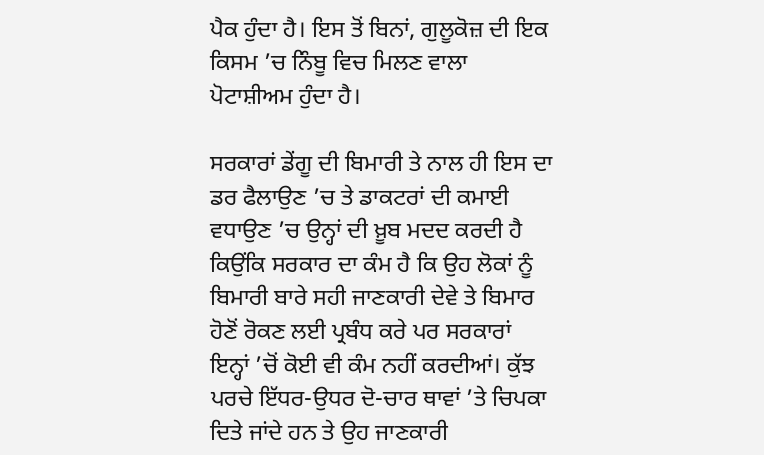ਪੈਕ ਹੁੰਦਾ ਹੈ। ਇਸ ਤੋਂ ਬਿਨਾਂ, ਗੁਲੂਕੋਜ਼ ਦੀ ਇਕ ਕਿਸਮ ’ਚ ਨਿੰਬੂ ਵਿਚ ਮਿਲਣ ਵਾਲਾ ਪੋਟਾਸ਼ੀਅਮ ਹੁੰਦਾ ਹੈ।

ਸਰਕਾਰਾਂ ਡੇਂਗੂ ਦੀ ਬਿਮਾਰੀ ਤੇ ਨਾਲ ਹੀ ਇਸ ਦਾ ਡਰ ਫੈਲਾਉਣ ’ਚ ਤੇ ਡਾਕਟਰਾਂ ਦੀ ਕਮਾਈ ਵਧਾਉਣ ’ਚ ਉਨ੍ਹਾਂ ਦੀ ਖ਼ੂਬ ਮਦਦ ਕਰਦੀ ਹੈ ਕਿਉਂਕਿ ਸਰਕਾਰ ਦਾ ਕੰਮ ਹੈ ਕਿ ਉਹ ਲੋਕਾਂ ਨੂੰ ਬਿਮਾਰੀ ਬਾਰੇ ਸਹੀ ਜਾਣਕਾਰੀ ਦੇਵੇ ਤੇ ਬਿਮਾਰ ਹੋਣੋਂ ਰੋਕਣ ਲਈ ਪ੍ਰਬੰਧ ਕਰੇ ਪਰ ਸਰਕਾਰਾਂ ਇਨ੍ਹਾਂ ’ਚੋਂ ਕੋਈ ਵੀ ਕੰਮ ਨਹੀਂ ਕਰਦੀਆਂ। ਕੁੱਝ ਪਰਚੇ ਇੱਧਰ-ਉਧਰ ਦੋ-ਚਾਰ ਥਾਵਾਂ ’ਤੇ ਚਿਪਕਾ ਦਿਤੇ ਜਾਂਦੇ ਹਨ ਤੇ ਉਹ ਜਾਣਕਾਰੀ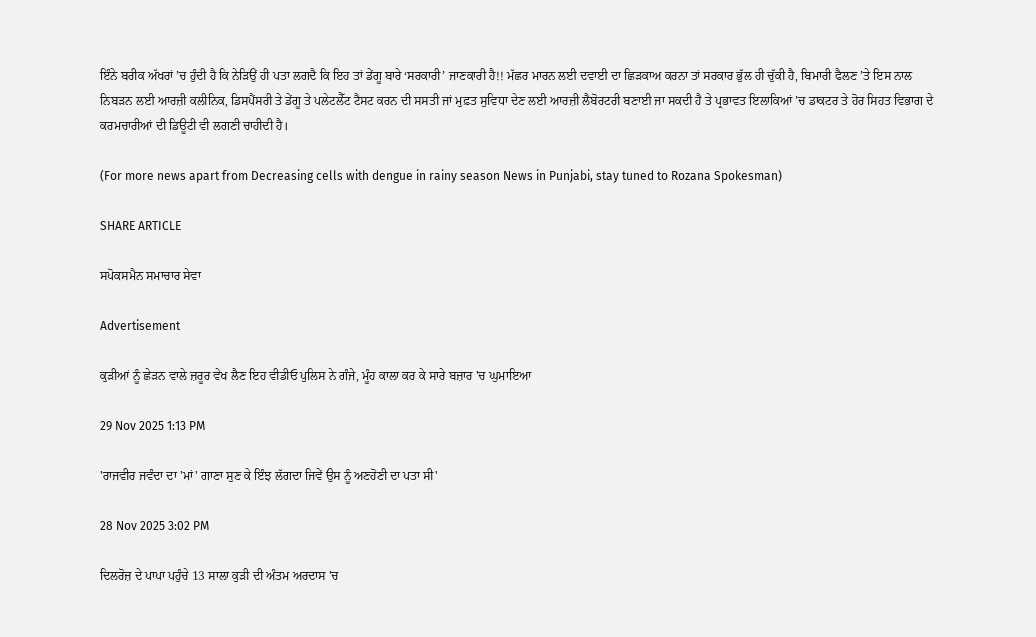ਇੰਨੇ ਬਰੀਕ ਅੱਖਰਾਂ ’ਚ ਹੁੰਦੀ ਹੈ ਕਿ ਨੇੜਿਉਂ ਹੀ ਪਤਾ ਲਗਦੈ ਕਿ ਇਹ ਤਾਂ ਡੇਂਗੂ ਬਾਰੇ ‘ਸਰਕਾਰੀ’ ਜਾਣਕਾਰੀ ਹੈ!! ਮੱਛਰ ਮਾਰਨ ਲਈ ਦਵਾਈ ਦਾ ਛਿੜਕਾਅ ਕਰਨਾ ਤਾਂ ਸਰਕਾਰ ਭੁੱਲ ਹੀ ਚੁੱਕੀ ਹੈ, ਬਿਮਾਰੀ ਫੈਲਣ ’ਤੇ ਇਸ ਨਾਲ ਨਿਬੜਨ ਲਈ ਆਰਜ਼ੀ ਕਲੀਨਿਕ, ਡਿਸਪੈਂਸਰੀ ਤੇ ਡੇਂਗੂ ਤੇ ਪਲੇਟਲੈੱਟ ਟੈਸਟ ਕਰਨ ਦੀ ਸਸਤੀ ਜਾਂ ਮੁਫ਼ਤ ਸੁਵਿਧਾ ਦੇਣ ਲਈ ਆਰਜ਼ੀ ਲੈਬੋਰਟਰੀ ਬਣਾਈ ਜਾ ਸਕਦੀ ਹੈ ਤੇ ਪ੍ਰਭਾਵਤ ਇਲਾਕਿਆਂ ’ਚ ਡਾਕਟਰ ਤੇ ਹੋਰ ਸਿਹਤ ਵਿਭਾਗ ਦੇ ਕਰਮਚਾਰੀਆਂ ਦੀ ਡਿਊਟੀ ਵੀ ਲਗਣੀ ਚਾਹੀਦੀ ਹੈ।

(For more news apart from Decreasing cells with dengue in rainy season News in Punjabi, stay tuned to Rozana Spokesman)

SHARE ARTICLE

ਸਪੋਕਸਮੈਨ ਸਮਾਚਾਰ ਸੇਵਾ

Advertisement

ਕੁੜੀਆਂ ਨੂੰ ਛੇੜਨ ਵਾਲੇ ਜ਼ਰੂਰ ਵੇਖ ਲੈਣ ਇਹ ਵੀਡੀਓ ਪੁਲਿਸ ਨੇ ਗੰਜੇ, ਮੂੰਹ ਕਾਲਾ ਕਰ ਕੇ ਸਾਰੇ ਬਜ਼ਾਰ 'ਚ ਘੁਮਾਇਆ

29 Nov 2025 1:13 PM

'ਰਾਜਵੀਰ ਜਵੰਦਾ ਦਾ 'ਮਾਂ' ਗਾਣਾ ਸੁਣ ਕੇ ਇੰਝ ਲੱਗਦਾ ਜਿਵੇਂ ਉਸ ਨੂੰ ਅਣਹੋਣੀ ਦਾ ਪਤਾ ਸੀ'

28 Nov 2025 3:02 PM

ਦਿਲਰੋਜ਼ ਦੇ ਪਾਪਾ ਪਹੁੰਚੇ 13 ਸਾਲਾ ਕੁੜੀ ਦੀ ਅੰਤਮ ਅਰਦਾਸ 'ਚ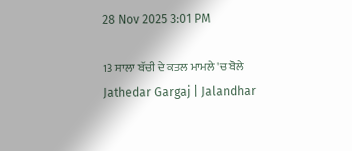28 Nov 2025 3:01 PM

13 ਸਾਲਾ ਬੱਚੀ ਦੇ ਕਤਲ ਮਾਮਲੇ 'ਚ ਬੋਲੇ Jathedar Gargaj | Jalandhar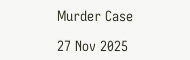Murder Case

27 Nov 2025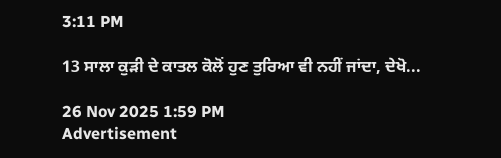3:11 PM

13 ਸਾਲਾ ਕੁੜੀ ਦੇ ਕਾਤਲ ਕੋਲੋਂ ਹੁਣ ਤੁਰਿਆ ਵੀ ਨਹੀਂ ਜਾਂਦਾ, ਦੇਖੋ...

26 Nov 2025 1:59 PM
Advertisement